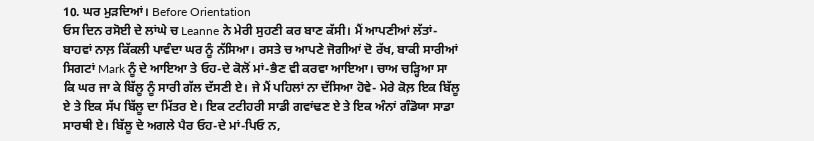10. ਘਰ ਮੁੜਦਿਆਂ। Before Orientation
ਓਸ ਦਿਨ ਰਸੋਈ ਦੇ ਲਾਂਘੇ ਚ Leanne ਨੇ ਮੇਰੀ ਸੁਹਣੀ ਕਰ ਬਾਣ ਕੱਸੀ। ਮੈਂ ਆਪਣੀਆਂ ਲੱਤਾਂ-ਬਾਹਵਾਂ ਨਾਲ਼ ਕਿੱਕਲੀ ਪਾਵੰਦਾ ਘਰ ਨੂੰ ਨੱਸਿਆ। ਰਸਤੇ ਚ ਆਪਣੇ ਜੋਗੀਆਂ ਦੋ ਰੱਖ, ਬਾਕੀ ਸਾਰੀਆਂ ਸਿਗਟਾਂ Mark ਨੂੰ ਦੇ ਆਇਆ ਤੇ ਓਹ-ਦੇ ਕੋਲੋਂ ਮਾਂ-ਭੈਣ ਵੀ ਕਰਵਾ ਆਇਆ। ਚਾਅ ਚੜ੍ਹਿਆ ਸਾ ਕਿ ਘਰ ਜਾ ਕੇ ਬਿੱਲੂ ਨੂੰ ਸਾਰੀ ਗੱਲ ਦੱਸਣੀ ਏ। ਜੇ ਮੈਂ ਪਹਿਲਾਂ ਨਾ ਦੱਸਿਆ ਹੋਵੇ- ਮੇਰੇ ਕੋਲ਼ ਇਕ ਬਿੱਲੂ ਏ ਤੇ ਇਕ ਸੱਪ ਬਿੱਲੂ ਦਾ ਮਿੱਤਰ ਏ। ਇਕ ਟਟੀਹਰੀ ਸਾਡੀ ਗਵਾਂਢਣ ਏ ਤੇ ਇਕ ਅੰਨਾਂ ਗੰਡੋਯਾ ਸਾਡਾ ਸਾਰਥੀ ਏ। ਬਿੱਲੂ ਦੇ ਅਗਲੇ ਪੈਰ ਓਹ-ਦੇ ਮਾਂ-ਪਿਓ ਨ,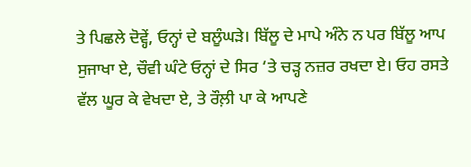ਤੇ ਪਿਛਲੇ ਦੋਵ੍ਹੇਂ, ਓਨ੍ਹਾਂ ਦੇ ਬਲੂੰਘੜੇ। ਬਿੱਲੂ ਦੇ ਮਾਪੇ ਅੰਨੇ ਨ ਪਰ ਬਿੱਲੂ ਆਪ ਸੁਜਾਖਾ ਏ, ਚੌਵੀ ਘੰਟੇ ਓਨ੍ਹਾਂ ਦੇ ਸਿਰ ‘ਤੇ ਚੜ੍ਹ ਨਜ਼ਰ ਰਖਦਾ ਏ। ਓਹ ਰਸਤੇ ਵੱਲ ਘੂਰ ਕੇ ਵੇਖਦਾ ਏ, ਤੇ ਰੌਲ਼ੀ ਪਾ ਕੇ ਆਪਣੇ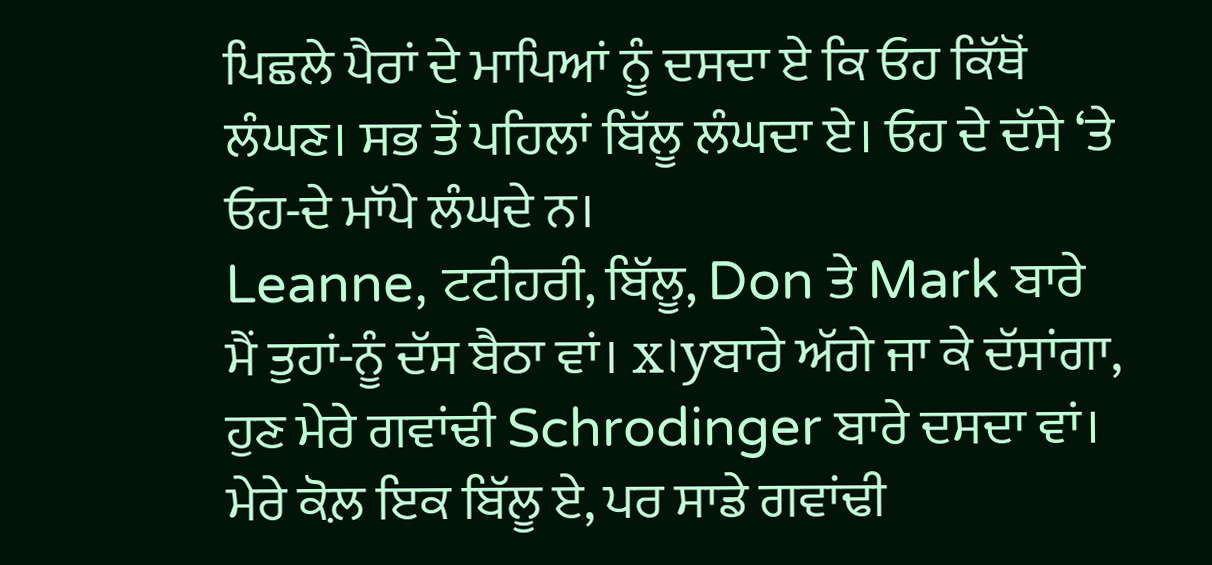ਪਿਛਲੇ ਪੈਰਾਂ ਦੇ ਮਾਪਿਆਂ ਨੂੰ ਦਸਦਾ ਏ ਕਿ ਓਹ ਕਿੱਥੋਂ ਲੰਘਣ। ਸਭ ਤੋਂ ਪਹਿਲਾਂ ਬਿੱਲੂ ਲੰਘਦਾ ਏ। ਓਹ ਦੇ ਦੱਸੇ ‘ਤੇ ਓਹ-ਦੇ ਮਾੱਪੇ ਲੰਘਦੇ ਨ।
Leanne, ਟਟੀਹਰੀ, ਬਿੱਲੂ, Don ਤੇ Mark ਬਾਰੇ ਮੈਂ ਤੁਹਾਂ-ਨੂੰ ਦੱਸ ਬੈਠਾ ਵਾਂ। x।yਬਾਰੇ ਅੱਗੇ ਜਾ ਕੇ ਦੱਸਾਂਗਾ, ਹੁਣ ਮੇਰੇ ਗਵਾਂਢੀ Schrodinger ਬਾਰੇ ਦਸਦਾ ਵਾਂ। ਮੇਰੇ ਕੋਲ਼ ਇਕ ਬਿੱਲੂ ਏ, ਪਰ ਸਾਡੇ ਗਵਾਂਢੀ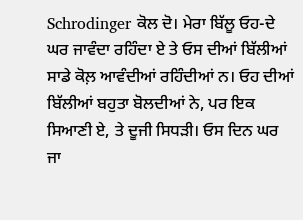Schrodinger ਕੋਲ ਦੋ। ਮੇਰਾ ਬਿੱਲੂ ਓਹ-ਦੇ ਘਰ ਜਾਵੰਦਾ ਰਹਿੰਦਾ ਏ ਤੇ ਓਸ ਦੀਆਂ ਬਿੱਲੀਆਂ ਸਾਡੇ ਕੋਲ਼ ਆਵੰਦੀਆਂ ਰਹਿੰਦੀਆਂ ਨ। ਓਹ ਦੀਆਂ ਬਿੱਲੀਆਂ ਬਹੁਤਾ ਬੋਲਦੀਆਂ ਨੇ, ਪਰ ਇਕ ਸਿਆਣੀ ਏ, ਤੇ ਦੂਜੀ ਸਿਧੜੀ। ਓਸ ਦਿਨ ਘਰ ਜਾ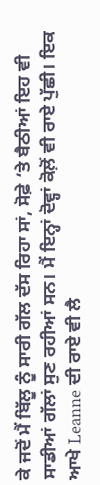ਕੇ ਜਦੋਂ ਮੈਂ ਬਿੱਲੂ ਨੂੰ ਸਾਰੀ ਗੱਲ ਦੱਸ ਰਿਹਾ ਸਾਂ, ਸੋਫ਼ੇ ‘ਤੇ ਬੈਠੀਆਂ ਇਹ ਵੀ ਸਾਡੀਆਂ ਗੱਲਾਂ ਸੁਣ ਰਹੀਆਂ ਸਨ। ਮੈਂ ਇਨ੍ਹਾਂ ਦੋਵ੍ਹਾਂ ਕੋਲ਼ੋਂ ਵੀ ਰਾਏ ਪੁੱਛੀ। ਇਕ ਆਖੇ Leanne ਦੀ ਰਾਏ ਵੀ ਲੈ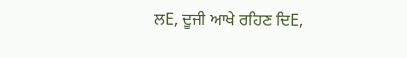ਲE, ਦੂਜੀ ਆਖੇ ਰਹਿਣ ਦਿE,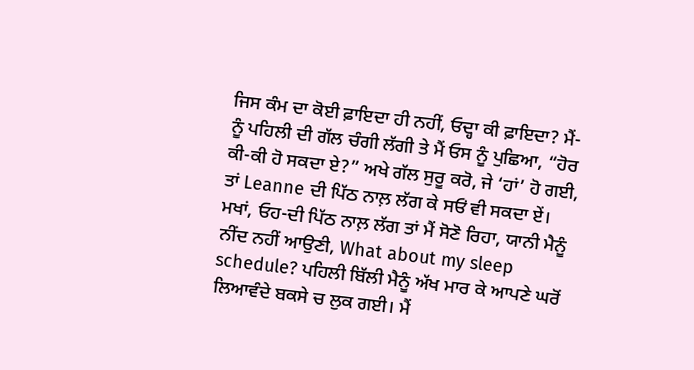ਜਿਸ ਕੰਮ ਦਾ ਕੋਈ ਫ਼ਾਇਦਾ ਹੀ ਨਹੀਂ, ਓਦ੍ਹਾ ਕੀ ਫ਼ਾਇਦਾ? ਮੈਂ-ਨੂੰ ਪਹਿਲੀ ਦੀ ਗੱਲ ਚੰਗੀ ਲੱਗੀ ਤੇ ਮੈਂ ਓਸ ਨੂੰ ਪੁਛਿਆ, “ਹੋਰ ਕੀ-ਕੀ ਹੋ ਸਕਦਾ ਏ?” ਅਖੇ ਗੱਲ ਸੁਰੂ ਕਰੋ, ਜੇ ‘ਹਾਂ’ ਹੋ ਗਈ, ਤਾਂ Leanne ਦੀ ਪਿੱਠ ਨਾਲ਼ ਲੱਗ ਕੇ ਸਓਂ ਵੀ ਸਕਦਾ ਏਂ। ਮਖਾਂ, ਓਹ-ਦੀ ਪਿੱਠ ਨਾਲ਼ ਲੱਗ ਤਾਂ ਮੈਂ ਸੋਣੋ ਰਿਹਾ, ਯਾਨੀ ਮੈਨੂੰ ਨੀਂਦ ਨਹੀਂ ਆਉਣੀ, What about my sleep schedule? ਪਹਿਲੀ ਬਿੱਲੀ ਮੈਨੂੰ ਅੱਖ ਮਾਰ ਕੇ ਆਪਣੇ ਘਰੋਂ ਲਿਆਵੰਦੇ ਬਕਸੇ ਚ ਲੁਕ ਗਈ। ਮੈਂ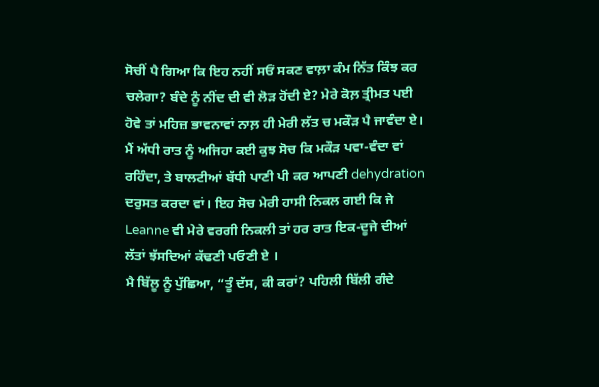ਸੋਚੀਂ ਪੈ ਗਿਆ ਕਿ ਇਹ ਨਹੀਂ ਸਓਂ ਸਕਣ ਵਾਲ਼ਾ ਕੰਮ ਨਿੱਤ ਕਿੰਝ ਕਰ ਚਲੇਗਾ? ਬੰਦੇ ਨੂੰ ਨੀਂਦ ਦੀ ਵੀ ਲੋੜ ਹੋਂਦੀ ਏ? ਮੇਰੇ ਕੋਲ਼ ਤ੍ਰੀਮਤ ਪਈ ਹੋਵੇ ਤਾਂ ਮਹਿਜ਼ ਭਾਵਨਾਵਾਂ ਨਾਲ਼ ਹੀ ਮੇਰੀ ਲੱਤ ਚ ਮਕੌੜ ਪੈ ਜਾਵੰਦਾ ਏ। ਮੈਂ ਅੱਧੀ ਰਾਤ ਨੂੰ ਅਜਿਹਾ ਕਈ ਕੁਝ ਸੋਚ ਕਿ ਮਕੌੜ ਪਵਾ-ਵੰਦਾ ਵਾਂ ਰਹਿੰਦਾ, ਤੇ ਬਾਲਟੀਆਂ ਬੱਧੀ ਪਾਣੀ ਪੀ ਕਰ ਆਪਣੀ dehydration ਦਰੁਸਤ ਕਰਦਾ ਵਾਂ। ਇਹ ਸੋਚ ਮੇਰੀ ਹਾਸੀ ਨਿਕਲ ਗਈ ਕਿ ਜੇ Leanne ਵੀ ਮੇਰੇ ਵਰਗੀ ਨਿਕਲੀ ਤਾਂ ਹਰ ਰਾਤ ਇਕ-ਦੂਜੇ ਦੀਆਂ ਲੱਤਾਂ ਝੱਸਦਿਆਂ ਕੱਢਣੀ ਪਓਣੀ ਏ ।
ਮੈ ਬਿੱਲੂ ਨੂੰ ਪੁੱਛਿਆ, “ਤੂੰ ਦੱਸ, ਕੀ ਕਰਾਂ? ਪਹਿਲੀ ਬਿੱਲੀ ਗੰਦੇ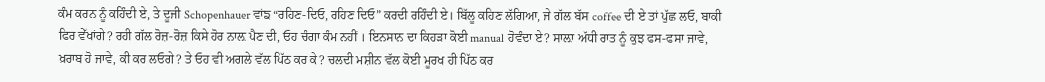ਕੰਮ ਕਰਨ ਨੂੰ ਕਹਿੰਦੀ ਏ, ਤੇ ਦੂਜੀ Schopenhauer ਵਾਂਙ “ਰਹਿਣ-ਦਿਓ, ਰਹਿਣ ਦਿਓ” ਕਰਦੀ ਰਹਿੰਦੀ ਏ। ਬਿੱਲੂ ਕਹਿਣ ਲੱਗਿਆ, ਜੇ ਗੱਲ ਬੱਸ coffee ਦੀ ਏ ਤਾਂ ਪੁੱਛ ਲਓ, ਬਾਕੀ ਫਿਰ ਵੇੱਖਾਂਗੇ? ਰਹੀ ਗੱਲ ਰੋਜ਼-ਰੋਜ਼ ਕਿਸੇ ਹੋਰ ਨਾਲ਼ ਪੈਣ ਦੀ, ਓਹ ਚੰਗਾ ਕੰਮ ਨਹੀਂ । ਇਨਸਾਨ ਦਾ ਕਿਹੜਾ ਕੋਈ manual ਹੋਵੰਦਾ ਏ? ਸਾਲ਼ਾ ਅੱਧੀ ਰਾਤ ਨੂੰ ਕੁਝ ਫਸ-ਫਸਾ ਜਾਵੇ, ਖ਼ਰਾਬ ਹੋ ਜਾਵੇ, ਕੀ ਕਰ ਲਓਗੇ? ਤੇ ਓਹ ਵੀ ਅਗਲੇ ਵੱਲ ਪਿੱਠ ਕਰ ਕੇ? ਚਲਦੀ ਮਸ਼ੀਨ ਵੱਲ ਕੋਈ ਮੂਰਖ ਹੀ ਪਿੱਠ ਕਰ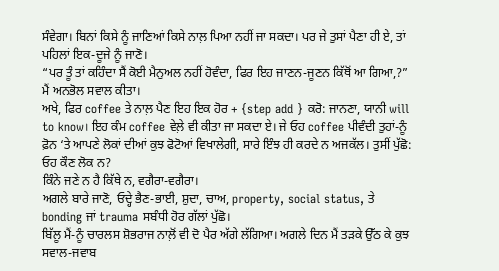ਸੰਵੇਗਾ। ਬਿਨਾਂ ਕਿਸੇ ਨੂੰ ਜਾਣਿਆਂ ਕਿਸੇ ਨਾਲ਼ ਪਿਆ ਨਹੀਂ ਜਾ ਸਕਦਾ। ਪਰ ਜੇ ਤੁਸਾਂ ਪੈਣਾ ਹੀ ਏ, ਤਾਂ ਪਹਿਲਾਂ ਇਕ-ਦੂਜੇ ਨੂੰ ਜਾਣੋ।
“ਪਰ ਤੂੰ ਤਾਂ ਕਹਿੰਦਾ ਸੈਂ ਕੋਈ ਮੈਨੁਅਲ ਨਹੀਂ ਹੋਵੰਦਾ, ਫਿਰ ਇਹ ਜਾਣਨ-ਜੂਣਨ ਕਿੱਥੋਂ ਆ ਗਿਆ,?” ਮੈਂ ਅਨਭੋਲ ਸਵਾਲ ਕੀਤਾ।
ਅਖੇ, ਫਿਰ coffee ਤੇ ਨਾਲ਼ ਪੈਣ ਇਹ ਇਕ ਹੋਰ + {step add } ਕਰੋ: ਜਾਨਣਾ, ਯਾਨੀ will to know। ਇਹ ਕੰਮ coffee ਵੇਲ਼ੇ ਵੀ ਕੀਤਾ ਜਾ ਸਕਦਾ ਏ। ਜੇ ਓਹ coffee ਪੀਵੰਦੀ ਤੁਹਾਂ-ਨੂੰ ਫ਼ੋਨ ‘ਤੇ ਆਪਣੇ ਲੋਕਾਂ ਦੀਆਂ ਕੁਝ ਫੋਟੋਆਂ ਵਿਖਾਲੇਗੀ, ਸਾਰੇ ਇੰਝ ਹੀ ਕਰਦੇ ਨ ਅਜਕੱਲ। ਤੁਸੀਂ ਪੁੱਛੋ:
ਓਹ ਕੌਣ ਲੋਕ ਨ?
ਕਿੰਨੇ ਜਣੇ ਨ ਹੈ ਕਿੱਥੇ ਨ, ਵਗੈਰਾ-ਵਗੈਰਾ।
ਅਗਲੇ ਬਾਰੇ ਜਾਣੋ, ਓਦ੍ਹੇ ਭੈਣ-ਭਾਈ, ਸ਼ੁਦਾ, ਚਾਅ, property, social status, ਤੇ bonding ਜਾਂ trauma ਸਬੰਧੀ ਹੋਰ ਗੱਲਾਂ ਪੁੱਛੋ।
ਬਿੱਲੂ ਮੈਂ-ਨੂੰ ਚਾਰਲਸ ਸ਼ੋਭਰਾਜ ਨਾਲ਼ੋਂ ਵੀ ਦੋ ਪੈਰ ਅੱਗੇ ਲੱਗਿਆ। ਅਗਲੇ ਦਿਨ ਮੈਂ ਤੜਕੇ ਉੱਠ ਕੇ ਕੁਝ ਸਵਾਲ-ਜਵਾਬ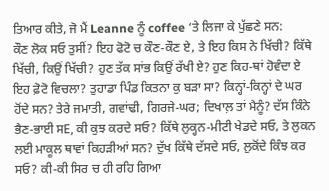ਤਿਆਰ ਕੀਤੇ, ਜੋ ਮੈਂ Leanne ਨੂੰ coffee ‘ਤੇ ਲਿਜਾ ਕੇ ਪੁੱਛਣੇ ਸਨ:
ਕੌਣ ਲੋਕ ਸਓ ਤੁਸੀਂ? ਇਹ ਫੋਟੋ ਚ ਕੌਣ-ਕੌਣ ਏ, ਤੇ ਇਹ ਕਿਸ ਨੇ ਖਿੱਚੀ? ਕਿੱਥੇ ਖਿੱਚੀ, ਕਿਉਂ ਖਿੱਚੀ? ਹੁਣ ਤੱਕ ਸਾਂਭ ਕਿਉਂ ਰੱਖੀ ਏ? ਹੁਣ ਕਿਹ-ਥਾਂ ਹੋਵੰਦਾ ਏ ਇਹ ਫ਼ੋਟੋ ਵਿਚਲਾ? ਤੁਹਾਡਾ ਪਿੰਡ ਕਿਤਨਾ ਕੁ ਬੜਾ ਸਾ? ਕਿਨ੍ਹਾਂ-ਕਿਨ੍ਹਾਂ ਦੇ ਘਰ ਹੋਂਦੇ ਸਨ? ਤੇਰੇ ਜਮਾਤੀ, ਗਵਾਂਢੀ, ਗਿਰਜੇ-ਘਰ; ਦਿਖਾਲ਼ ਤਾਂ ਮੈਨੂੰ? ਦੱਸ ਕਿੰਨੇ ਭੈਣ-ਭਾਈ ਸE, ਕੀ ਕੁਝ ਕਰਦੇ ਸਓ? ਕਿੱਥੇ ਲੁਕ੍ਹਨ-ਮੀਟੀ ਖੇਡਦੇ ਸਓ, ਤੇ ਲੁਕਨ ਲਈ ਮਾਕੂਲ ਥਾਵਾਂ ਕਿਹੜੀਆਂ ਸਨ? ਦੁੱਖ ਕਿੱਥੇ ਦੱਸਦੇ ਸਓ, ਲੁਕੋਂਦੇ ਕਿੰਝ ਕਰ ਸਓ? ਕੀ-ਕੀ ਸਿਰ ਚ ਹੀ ਰਹਿ ਗਿਆ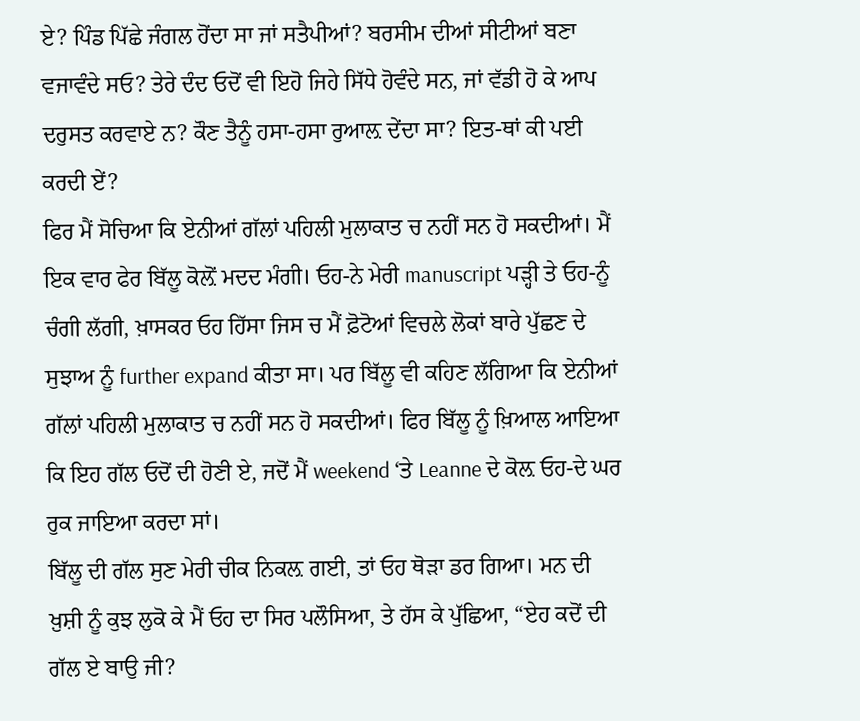ਏ? ਪਿੰਡ ਪਿੱਛੇ ਜੰਗਲ ਹੋਂਦਾ ਸਾ ਜਾਂ ਸਤੈਪੀਆਂ? ਬਰਸੀਮ ਦੀਆਂ ਸੀਟੀਆਂ ਬਣਾ ਵਜਾਵੰਦੇ ਸਓ? ਤੇਰੇ ਦੰਦ ਓਦੋਂ ਵੀ ਇਹੋ ਜਿਹੇ ਸਿੱਧੇ ਹੋਵੰਦੇ ਸਨ, ਜਾਂ ਵੱਡੀ ਹੋ ਕੇ ਆਪ ਦਰੁਸਤ ਕਰਵਾਏ ਨ? ਕੌਣ ਤੈਨੂੰ ਹਸਾ-ਹਸਾ ਰੁਆਲ਼ ਦੇਂਦਾ ਸਾ? ਇਤ-ਥਾਂ ਕੀ ਪਈ ਕਰਦੀ ਏਂ?
ਫਿਰ ਮੈਂ ਸੋਚਿਆ ਕਿ ਏਨੀਆਂ ਗੱਲਾਂ ਪਹਿਲੀ ਮੁਲਾਕਾਤ ਚ ਨਹੀਂ ਸਨ ਹੋ ਸਕਦੀਆਂ। ਮੈਂ ਇਕ ਵਾਰ ਫੇਰ ਬਿੱਲੂ ਕੋਲ਼ੋਂ ਮਦਦ ਮੰਗੀ। ਓਹ-ਨੇ ਮੇਰੀ manuscript ਪੜ੍ਹੀ ਤੇ ਓਹ-ਨੂੰ ਚੰਗੀ ਲੱਗੀ, ਖ਼ਾਸਕਰ ਓਹ ਹਿੱਸਾ ਜਿਸ ਚ ਮੈਂ ਫ਼ੋਟੋਆਂ ਵਿਚਲੇ ਲੋਕਾਂ ਬਾਰੇ ਪੁੱਛਣ ਦੇ ਸੁਝਾਅ ਨੂੰ further expand ਕੀਤਾ ਸਾ। ਪਰ ਬਿੱਲੂ ਵੀ ਕਹਿਣ ਲੱਗਿਆ ਕਿ ਏਨੀਆਂ ਗੱਲਾਂ ਪਹਿਲੀ ਮੁਲਾਕਾਤ ਚ ਨਹੀਂ ਸਨ ਹੋ ਸਕਦੀਆਂ। ਫਿਰ ਬਿੱਲੂ ਨੂੰ ਖ਼ਿਆਲ ਆਇਆ ਕਿ ਇਹ ਗੱਲ ਓਦੋਂ ਦੀ ਹੋਣੀ ਏ, ਜਦੋਂ ਮੈਂ weekend ‘ਤੇ Leanne ਦੇ ਕੋਲ਼ ਓਹ-ਦੇ ਘਰ ਰੁਕ ਜਾਇਆ ਕਰਦਾ ਸਾਂ।
ਬਿੱਲੂ ਦੀ ਗੱਲ ਸੁਣ ਮੇਰੀ ਚੀਕ ਨਿਕਲ਼ ਗਈ, ਤਾਂ ਓਹ ਥੋੜਾ ਡਰ ਗਿਆ। ਮਨ ਦੀ ਖ਼ੁਸ਼ੀ ਨੂੰ ਕੁਝ ਲੁਕੋ ਕੇ ਮੈਂ ਓਹ ਦਾ ਸਿਰ ਪਲੌਸਿਆ, ਤੇ ਹੱਸ ਕੇ ਪੁੱਛਿਆ, “ਏਹ ਕਦੋਂ ਦੀ ਗੱਲ ਏ ਬਾਉ ਜੀ?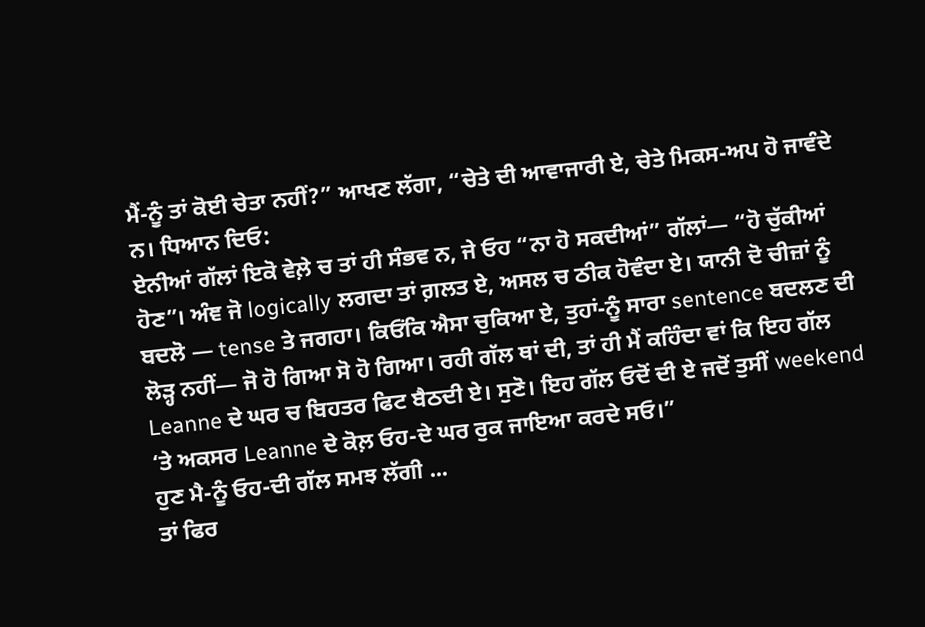ਮੈਂ-ਨੂੰ ਤਾਂ ਕੋਈ ਚੇਤਾ ਨਹੀਂ?” ਆਖਣ ਲੱਗਾ, “ਚੇਤੇ ਦੀ ਆਵਾਜਾਰੀ ਏ, ਚੇਤੇ ਮਿਕਸ-ਅਪ ਹੋ ਜਾਵੰਦੇ ਨ। ਧਿਆਨ ਦਿਓ:
ਏਨੀਆਂ ਗੱਲਾਂ ਇਕੋ ਵੇਲ਼ੇ ਚ ਤਾਂ ਹੀ ਸੰਭਵ ਨ, ਜੇ ਓਹ “ਨਾ ਹੋ ਸਕਦੀਆਂ” ਗੱਲਾਂ— “ਹੋ ਚੁੱਕੀਆਂ ਹੋਣ”। ਅੰਞ ਜੋ logically ਲਗਦਾ ਤਾਂ ਗ਼ਲਤ ਏ, ਅਸਲ ਚ ਠੀਕ ਹੋਵੰਦਾ ਏ। ਯਾਨੀ ਦੋ ਚੀਜ਼ਾਂ ਨੂੰ ਬਦਲੋ — tense ਤੇ ਜਗਹਾ। ਕਿਓਂਕਿ ਐਸਾ ਚੁਕਿਆ ਏ, ਤੁਹਾਂ-ਨੂੰ ਸਾਰਾ sentence ਬਦਲਣ ਦੀ ਲੋੜ੍ਹ ਨਹੀਂ— ਜੋ ਹੋ ਗਿਆ ਸੋ ਹੋ ਗਿਆ। ਰਹੀ ਗੱਲ ਥਾਂ ਦੀ, ਤਾਂ ਹੀ ਮੈਂ ਕਹਿੰਦਾ ਵਾਂ ਕਿ ਇਹ ਗੱਲ Leanne ਦੇ ਘਰ ਚ ਬਿਹਤਰ ਫਿਟ ਬੈਠਦੀ ਏ। ਸੁਣੋ। ਇਹ ਗੱਲ ਓਦੋਂ ਦੀ ਏ ਜਦੋਂ ਤੁਸੀਂ weekend ‘ਤੇ ਅਕਸਰ Leanne ਦੇ ਕੋਲ਼ ਓਹ-ਦੇ ਘਰ ਰੁਕ ਜਾਇਆ ਕਰਦੇ ਸਓ।”
ਹੁਣ ਮੈ-ਨੂੰ ਓਹ-ਦੀ ਗੱਲ ਸਮਝ ਲੱਗੀ ...
ਤਾਂ ਫਿਰ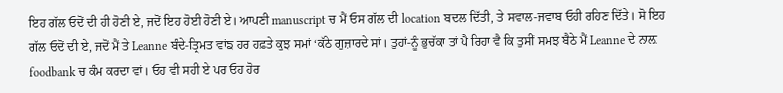ਇਹ ਗੱਲ ਓਦੋਂ ਦੀ ਹੀ ਹੋਣੀ ਏ, ਜਦੋਂ ਇਹ ਹੋਈ ਹੋਣੀ ਏ। ਆਪਣੀ manuscript ਚ ਮੈਂ ਓਸ ਗੱਲ ਦੀ location ਬਦਲ ਦਿੱਤੀ, ਤੇ ਸਵਾਲ-ਜਵਾਬ ਓਹੀ ਰਹਿਣ ਦਿੱਤੇ। ਸੋ ਇਹ ਗੱਲ ਓਦੋਂ ਦੀ ਏ, ਜਦੋਂ ਮੈਂ ਤੇ Leanne ਬੰਦੇ-ਤ੍ਰਿਮਤ ਵਾਂਙ ਹਰ ਹਫ਼ਤੇ ਕੁਝ ਸਮਾਂ ‘ਕੱਠੇ ਗੁਜ਼ਾਰਦੇ ਸਾਂ। ਤੁਹਾਂ-ਨੂੰ ਭੁਚੱਕਾ ਤਾਂ ਪੈ ਰਿਹਾ ਵੈ ਕਿ ਤੁਸੀਂ ਸਮਝ ਬੈਠੇ ਮੈਂ Leanne ਦੇ ਨਾਲ਼ foodbank ਚ ਕੰਮ ਕਰਦਾ ਵਾਂ। ਓਹ ਵੀ ਸਹੀ ਏ ਪਰ ਓਹ ਹੋਰ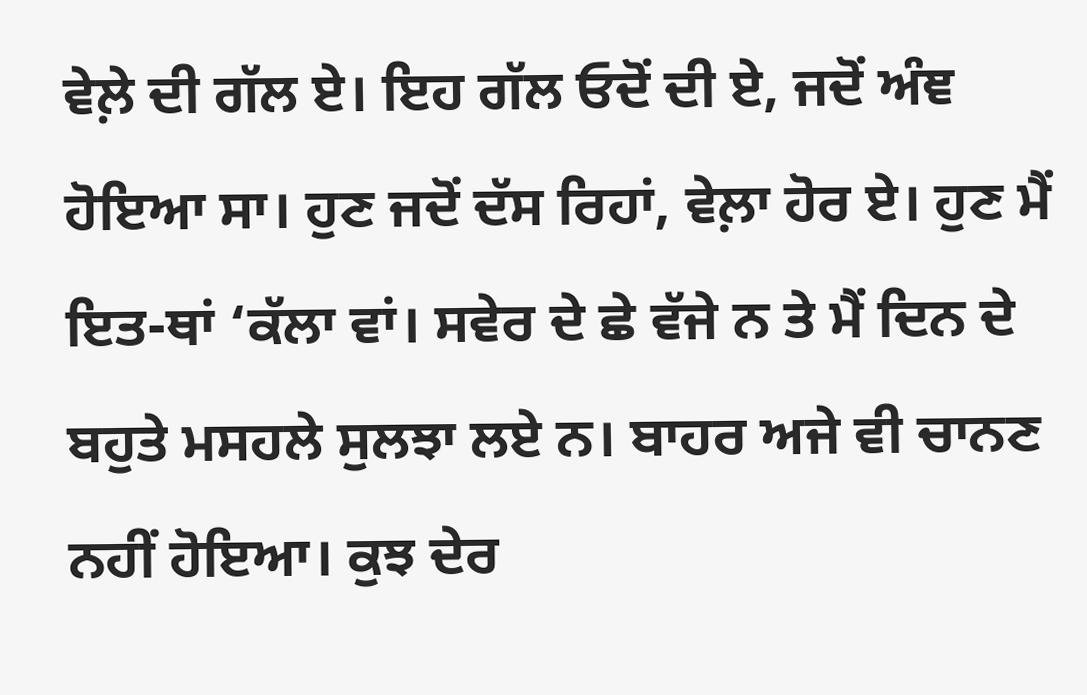ਵੇਲ਼ੇ ਦੀ ਗੱਲ ਏ। ਇਹ ਗੱਲ ਓਦੋਂ ਦੀ ਏ, ਜਦੋਂ ਅੰਞ ਹੋਇਆ ਸਾ। ਹੁਣ ਜਦੋਂ ਦੱਸ ਰਿਹਾਂ, ਵੇਲ਼ਾ ਹੋਰ ਏ। ਹੁਣ ਮੈਂ ਇਤ-ਥਾਂ ‘ਕੱਲਾ ਵਾਂ। ਸਵੇਰ ਦੇ ਛੇ ਵੱਜੇ ਨ ਤੇ ਮੈਂ ਦਿਨ ਦੇ ਬਹੁਤੇ ਮਸਹਲੇ ਸੁਲਝਾ ਲਏ ਨ। ਬਾਹਰ ਅਜੇ ਵੀ ਚਾਨਣ ਨਹੀਂ ਹੋਇਆ। ਕੁਝ ਦੇਰ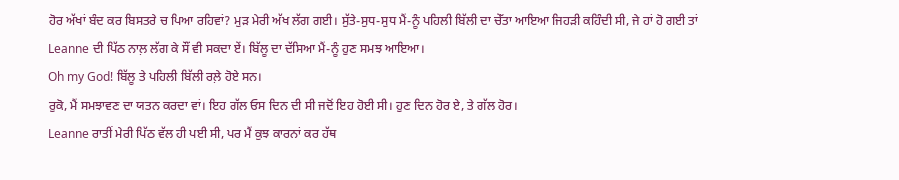ਹੋਰ ਅੱਖਾਂ ਬੰਦ ਕਰ ਬਿਸਤਰੇ ਚ ਪਿਆ ਰਹਿਵਾਂ? ਮੁੜ ਮੇਰੀ ਅੱਖ ਲੱਗ ਗਈ। ਸੁੱਤੇ-ਸੁਧ-ਸੁਧ ਮੈਂ-ਨੂੰ ਪਹਿਲੀ ਬਿੱਲੀ ਦਾ ਚੇੱਤਾ ਆਇਆ ਜਿਹੜੀ ਕਹਿੰਦੀ ਸੀ, ਜੇ ਹਾਂ ਹੋ ਗਈ ਤਾਂ Leanne ਦੀ ਪਿੱਠ ਨਾਲ਼ ਲੱਗ ਕੇ ਸੌਂ ਵੀ ਸਕਦਾ ਏਂ। ਬਿੱਲੂ ਦਾ ਦੱਸਿਆ ਮੈਂ-ਨੂੰ ਹੁਣ ਸਮਝ ਆਇਆ।
Oh my God! ਬਿੱਲੂ ਤੇ ਪਹਿਲੀ ਬਿੱਲੀ ਰਲ਼ੇ ਹੋਏ ਸਨ।
ਰੁਕੋ, ਮੈਂ ਸਮਝਾਵਣ ਦਾ ਯਤਨ ਕਰਦਾ ਵਾਂ। ਇਹ ਗੱਲ ਓਸ ਦਿਨ ਦੀ ਸੀ ਜਦੋਂ ਇਹ ਹੋਈ ਸੀ। ਹੁਣ ਦਿਨ ਹੋਰ ਏ, ਤੇ ਗੱਲ ਹੋਰ।
Leanne ਰਾਤੀਂ ਮੇਰੀ ਪਿੱਠ ਵੱਲ ਹੀ ਪਈ ਸੀ, ਪਰ ਮੈਂ ਕੁਝ ਕਾਰਨਾਂ ਕਰ ਹੱਥ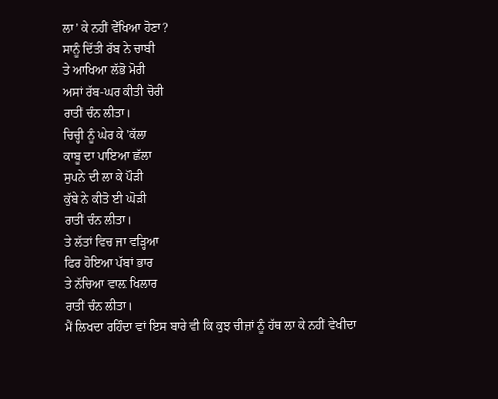ਲਾ’ ਕੇ ਨਹੀਂ ਵੇੱਖਿਆ ਹੋਣਾ?
ਸਾਨੂੰ ਦਿੱਤੀ ਰੱਬ ਨੇ ਚਾਬੀ
ਤੇ ਆਖਿਆ ਲੱਭੋ ਮੋਰੀ
ਅਸਾਂ ਰੱਬ-ਘਰ ਕੀਤੀ ਚੋਰੀ
ਰਾਤੀਂ ਚੰਨ ਲੀਤਾ।
ਚਿਚ੍ਹੀ ਨੂੰ ਘੇਰ ਕੇ 'ਕੱਲਾ
ਕਾਬੂ ਦਾ ਪਾਇਆ ਛੱਲਾ
ਸੁਪਨੇ ਦੀ ਲਾ ਕੇ ਪੌੜੀ
ਕੁੱਬੇ ਨੇ ਕੀਤੋ ਈ ਘੋੜੀ
ਰਾਤੀਂ ਚੰਨ ਲੀਤਾ।
ਤੇ ਲੱਤਾਂ ਵਿਚ ਜਾ ਵੜ੍ਹਿਆ
ਫਿਰ ਹੋਇਆ ਪੱਬਾਂ ਭਾਰ
ਤੇ ਨੱਚਿਆ ਵਾਲ਼ ਖਿਲਾਰ
ਰਾਤੀਂ ਚੰਨ ਲੀਤਾ।
ਮੈਂ ਲਿਖਦਾ ਰਹਿੰਦਾ ਵਾਂ ਇਸ ਬਾਰੇ ਵੀ ਕਿ ਕੁਝ ਚੀਜ਼ਾਂ ਨੂੰ ਹੱਥ ਲਾ ਕੇ ਨਹੀਂ ਵੇਖੀਦਾ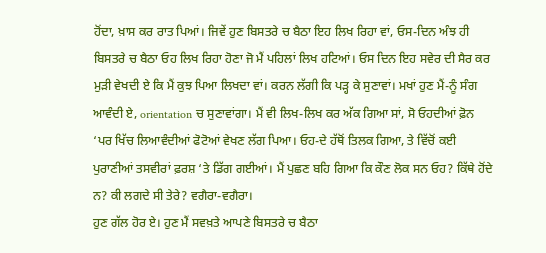ਹੋਂਦਾ, ਖ਼ਾਸ ਕਰ ਰਾਤ ਪਿਆਂ। ਜਿਵੇਂ ਹੁਣ ਬਿਸਤਰੇ ਚ ਬੈਠਾ ਇਹ ਲਿਖ ਰਿਹਾ ਵਾਂ, ਓਸ-ਦਿਨ ਅੰਝ ਹੀ ਬਿਸਤਰੇ ਚ ਬੈਠਾ ਓਹ ਲਿਖ ਰਿਹਾ ਹੋਣਾ ਜੋ ਮੈਂ ਪਹਿਲਾਂ ਲਿਖ ਹਟਿਆਂ। ਓਸ ਦਿਨ ਇਹ ਸਵੇਰ ਦੀ ਸੈਰ ਕਰ ਮੁੜੀ ਵੇਖਦੀ ਏ ਕਿ ਮੈਂ ਕੁਝ ਪਿਆ ਲਿਖਦਾ ਵਾਂ। ਕਰਨ ਲੱਗੀ ਕਿ ਪੜ੍ਹ ਕੇ ਸੁਣਾਵਾਂ। ਮਖਾਂ ਹੁਣ ਮੈਂ-ਨੂੰ ਸੰਗ ਆਵੰਦੀ ਏ, orientation ਚ ਸੁਣਾਵਾਂਗਾ। ਮੈਂ ਵੀ ਲਿਖ-ਲਿਖ ਕਰ ਅੱਕ ਗਿਆ ਸਾਂ, ਸੋ ਓਹਦੀਆਂ ਫ਼ੋਨ ‘ਪਰ ਖਿੱਚ ਲਿਆਵੰਦੀਆਂ ਫੋਟੋਆਂ ਵੇਖਣ ਲੱਗ ਪਿਆ। ਓਹ-ਦੇ ਹੱਥੋਂ ਤਿਲਕ ਗਿਆ, ਤੇ ਵਿੱਚੋਂ ਕਈ ਪੁਰਾਣੀਆਂ ਤਸਵੀਰਾਂ ਫ਼ਰਸ਼ ‘ਤੇ ਡਿੱਗ ਗਈਆਂ। ਮੈਂ ਪੁਛਣ ਬਹਿ ਗਿਆ ਕਿ ਕੌਣ ਲੋਕ ਸਨ ਓਹ? ਕਿੱਥੇ ਹੋਂਦੇ ਨ? ਕੀ ਲਗਦੇ ਸੀ ਤੇਰੇ? ਵਗੈਰਾ-ਵਗੈਰਾ।
ਹੁਣ ਗੱਲ ਹੋਰ ਏ। ਹੁਣ ਮੈਂ ਸਵਖ਼ਤੇ ਆਪਣੇ ਬਿਸਤਰੇ ਚ ਬੈਠਾ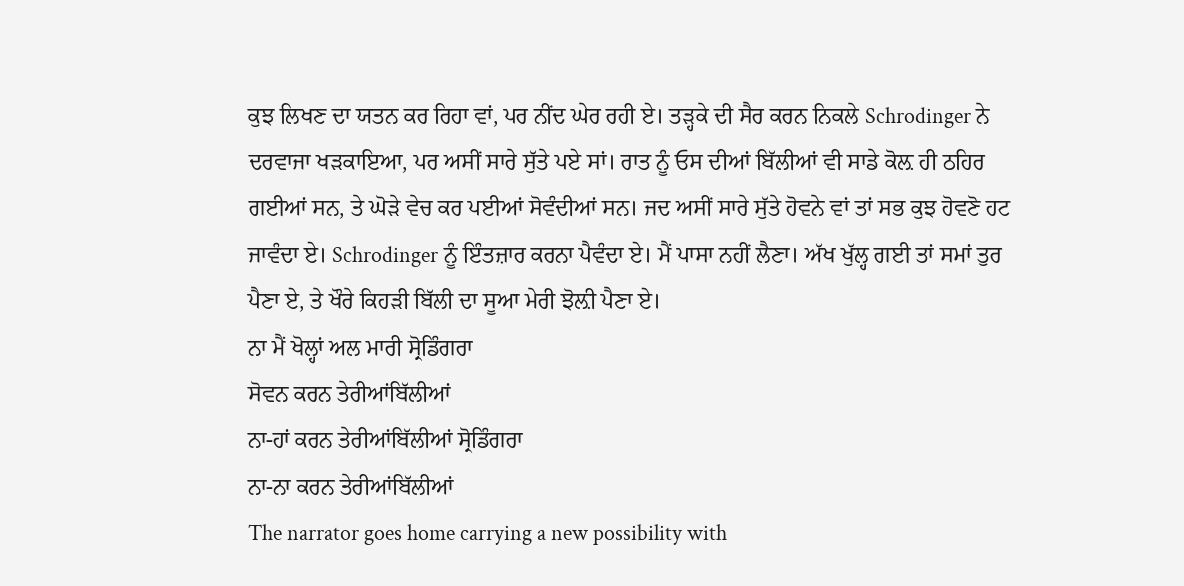ਕੁਝ ਲਿਖਣ ਦਾ ਯਤਨ ਕਰ ਰਿਹਾ ਵਾਂ, ਪਰ ਨੀਂਦ ਘੇਰ ਰਹੀ ਏ। ਤੜ੍ਹਕੇ ਦੀ ਸੈਰ ਕਰਨ ਨਿਕਲੇ Schrodinger ਨੇ ਦਰਵਾਜਾ ਖੜਕਾਇਆ, ਪਰ ਅਸੀਂ ਸਾਰੇ ਸੁੱਤੇ ਪਏ ਸਾਂ। ਰਾਤ ਨੂੰ ਓਸ ਦੀਆਂ ਬਿੱਲੀਆਂ ਵੀ ਸਾਡੇ ਕੋਲ਼ ਹੀ ਠਹਿਰ ਗਈਆਂ ਸਨ, ਤੇ ਘੋੜੇ ਵੇਚ ਕਰ ਪਈਆਂ ਸੋਵੰਦੀਆਂ ਸਨ। ਜਦ ਅਸੀਂ ਸਾਰੇ ਸੁੱਤੇ ਹੋਵਨੇ ਵਾਂ ਤਾਂ ਸਭ ਕੁਝ ਹੋਵਣੋ ਹਟ ਜਾਵੰਦਾ ਏ। Schrodinger ਨੂੰ ਇੰਤਜ਼ਾਰ ਕਰਨਾ ਪੈਵੰਦਾ ਏ। ਮੈਂ ਪਾਸਾ ਨਹੀਂ ਲੈਣਾ। ਅੱਖ ਖੁੱਲ੍ਹ ਗਈ ਤਾਂ ਸਮਾਂ ਤੁਰ ਪੈਣਾ ਏ, ਤੇ ਖੌਰੇ ਕਿਹੜੀ ਬਿੱਲੀ ਦਾ ਸੂਆ ਮੇਰੀ ਝੋਲ਼ੀ ਪੈਣਾ ਏ।
ਨਾ ਮੈਂ ਖੋਲ੍ਹਾਂ ਅਲ ਮਾਰੀ ਸ੍ਰੋਡਿੰਗਰਾ
ਸੋਵਨ ਕਰਨ ਤੇਰੀਆਂਬਿੱਲੀਆਂ
ਨਾ-ਹਾਂ ਕਰਨ ਤੇਰੀਆਂਬਿੱਲੀਆਂ ਸ੍ਰੋਡਿੰਗਰਾ
ਨਾ-ਨਾ ਕਰਨ ਤੇਰੀਆਂਬਿੱਲੀਆਂ
The narrator goes home carrying a new possibility with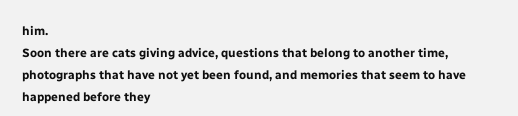him.
Soon there are cats giving advice, questions that belong to another time, photographs that have not yet been found, and memories that seem to have happened before they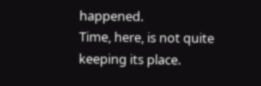happened.
Time, here, is not quite keeping its place.